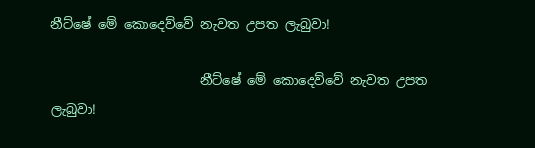නීට්ෂේ මේ කොදෙව්වේ නැවත උපත ලැබුවා!

                       නීට්ෂේ මේ කොදෙව්වේ නැවත උපත ලැබුවා!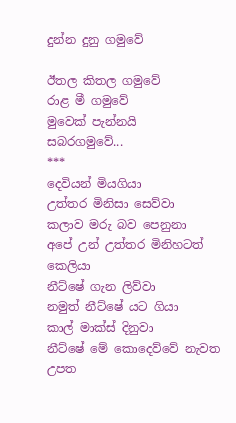දුන්න දුනු ගමුවේ

ඊතල කිතල ගමුවේ
රාළ මී ගමුවේ
මුවෙක් පැන්නයි
සබරගමුවේ...
***
දෙවියන් මියගියා
උත්තර මිනිසා සෙව්වා
කලාව මරු බව පෙනුනා
අපේ උන් උත්තර මිනිහටත් කෙලියා
නීට්ෂේ ගැන ලිව්වා
නමුත් නීට්ෂේ යට ගියා
කාල් මාක්ස් දිනුවා
නීට්ෂේ මේ කොදෙව්වේ නැවත උපත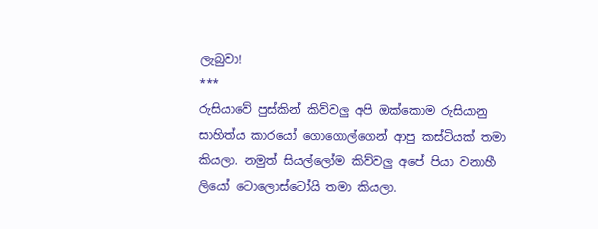ලැබුවා!
***
රුසියාවේ පුස්කින් කිව්වලු අපි ඔක්කොම රුසියානු සාහිත්ය කාරයෝ ගොගොල්ගෙන් ආපු කස්ටියක් තමා කියලා. නමුත් සියල්ලෝම කිව්වලු අපේ පියා වනාහී ලියෝ ටොලොස්ටෝයි තමා කියලා.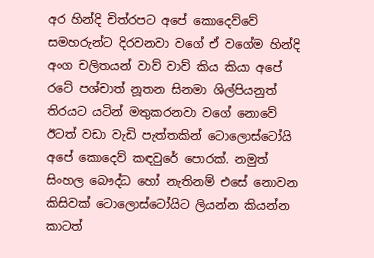අර හින්දි චිත්රපට අපේ කොදෙව්වේ සමහරුන්ට දිරවනවා වගේ ඒ වගේම හින්දි අංග චලිතයන් වාව් වාව් කිය කියා අපේ රටේ පශ්චාත් නූතන සිනමා ශිල්පියනුත් තිරයට යටින් මතුකරනවා වගේ නොවේ ඊ‌ටත් වඩා වැඩි පැත්තකින් ටොලොස්ටෝයි අපේ කොදෙව් කඳවුරේ පොරක්. නමුත් සිංහල බෞද්ධ හෝ නැතිනම් එසේ නොවන කිසිවක් ටොලොස්‌ටෝයිට ලියන්න කියන්න කාටත්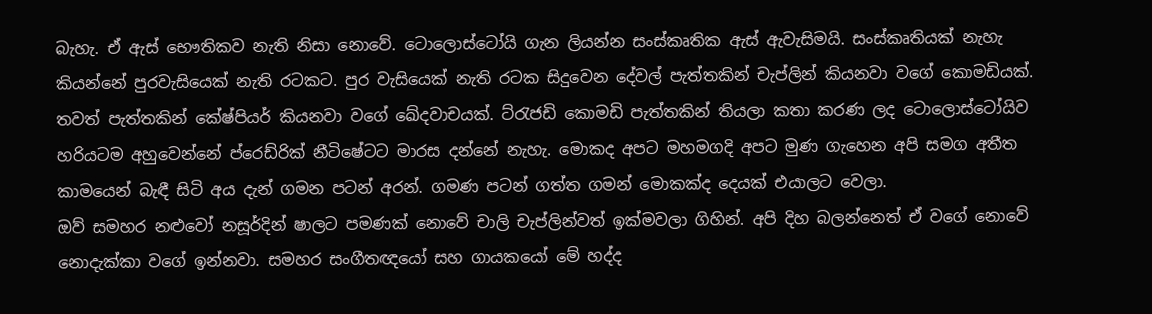බැහැ. ඒ ඇස් භෞතිකව නැති නිසා නොවේ. ටොලොස්ටෝයි ගැන ලියන්න සංස්කෘතික ඇස් ඇවැසිමයි. සංස්කෘතියක් නැහැ කියන්නේ පුරවැසියෙක් නැති රටකට. පුර වැසියෙක් නැති රටක සිදුවෙන දේවල් පැත්තකින් චැප්ලින් කියනවා වගේ කොමඩියක්. තවත් පැත්තකින් ‌කේෂ්පියර් කියනවා වගේ ‌ඛේදවාචයක්. ට්රැජඩි කොමඩි පැත්තකින් තියලා කතා කරණ ලද ටොලොස්ටෝයිව හරියටම අහුවෙන්නේ ප්රෙඩ්රික් නීටිෂේටට මාරස දන්නේ නැහැ. මොකද අපට මහමගදි අපට මුණ ගැහෙන ‌අපි සමග අතීත කාමයෙන් බැඳී සිටි අය දැන් ‌ගමන පටන් අරන්. ගමණ පටන් ගත්ත ගමන් මොකක්ද දෙයක් එයාලට වෙලා.
ඔව් සමහර නළුවෝ නසූර්දින් ෂාලට පමණක් නොවේ චාලි චැප්ලින්වත් ඉක්මවලා ගිහින්. අපි දිහ බලන්නෙත් ඒ වගේ නොවේ නොදැක්කා වගේ ඉන්නවා. සමහර සංගීතඥයෝ සහ ගායකයෝ මේ හද්ද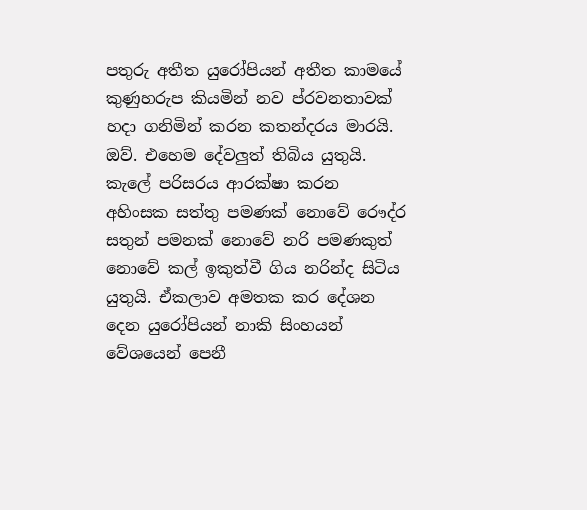පතුරු අතීත යුරෝපියන් අතීත කාමයේ කුණුහරුප කියමින් නව ප්රවනතාවක් හදා ගනිමින් කරන කතන්දරය මාරයි. ඔව්. එහෙම දේවලුත් තිබිය යුතුයි. කැලේ පරිසරය ආරක්ෂා කරන අහිංසක සත්තු පමණක් නොවේ රෞද්ර සතුන් පමනක් නොවේ නරි පමණකුත් නොවේ කල් ඉකුත්වී ගිය නරින්ද සිටිය යුතුයි. ඒකලාව අමතක කර දේශන දෙන යුරෝපියන් නාකි සිංහයන් වේශයෙන් පෙනී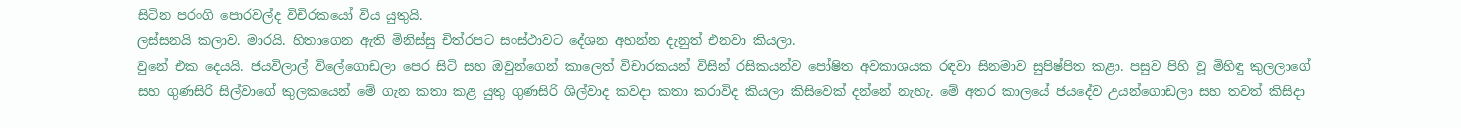සිටින පරංගි පොරවල්ද විචිරකයෝ විය යුතුයි.
ලස්සනයි කලාව. මාරයි. හිතාගෙන ඇති මිනිස්සු චිත්රපට සංස්ථාවට දේශන අහන්න දැනුත් එනවා කියලා.
වුනේ එක දෙයයි. ජයවිලාල් විලේගොඩලා පෙර සිටි සහ ඔවුන්ගෙන් කාලෙත් විචාරකයන් විසින් රසිකයන්ව පෝෂිත අවකාශයක රඳවා සිනමාව සුපිෂ්පිත කළා. පසුව පිහි වූ මිහිඳු කුලලාගේ සහ ගුණසිරි සිල්වාගේ කුලකයෙන් මේ ගැන කතා කළ යුතු ගුණසිරි ශිල්වාද කවදා කතා කරාවිද කියලා කිසිවෙක් දන්නේ නැහැ. මේ අතර කාලයේ ජයදේව උයන්ගොඩලා සහ තවත් කිසිදා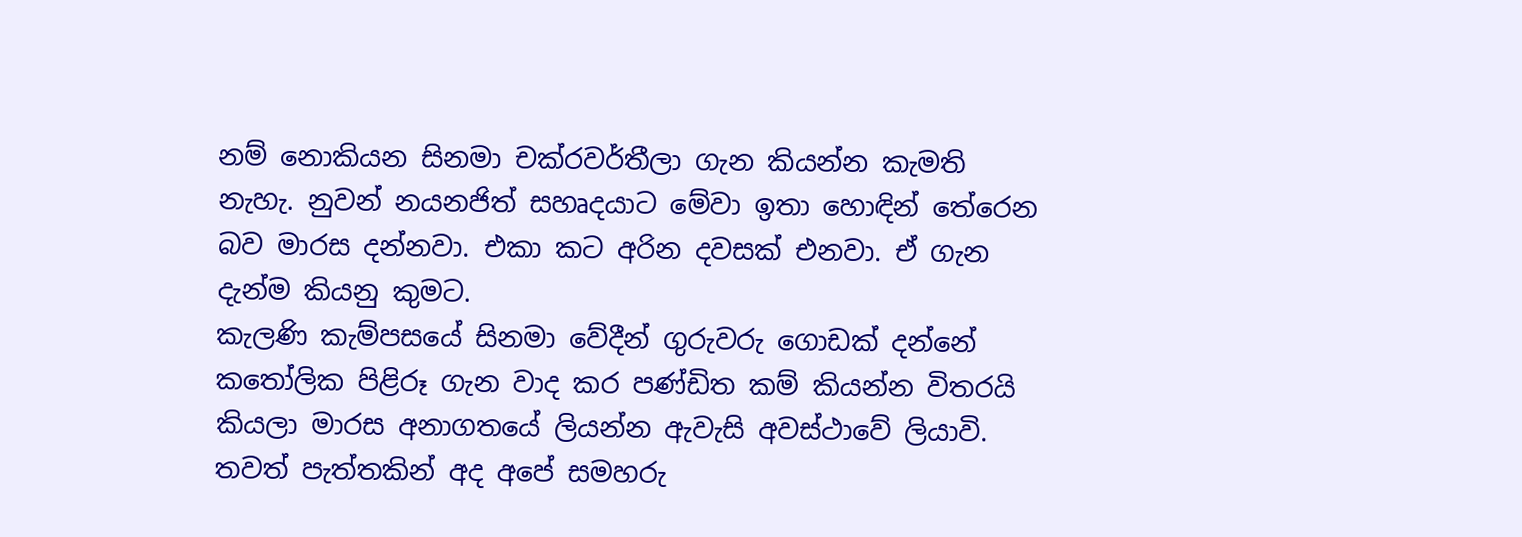නම් නොකියන සිනමා චක්රවර්තීලා ගැන කියන්න කැමති නැහැ. නුවන් නයනජිත් සහෘදයාට මේවා ඉතා හොඳින් තේරෙන බව මාරස දන්නවා. එකා කට අරින දවසක් එනවා. ඒ ගැන දැන්ම කියනු කුමට.
කැලණි කැම්පසයේ සිනමා වේදීන් ‌ගුරුවරු ගොඩක් දන්නේ කතෝලික පිළිරූ ගැන වාද කර පණ්ඩිත කම් කියන්න විතරයි කියලා මාරස අනාගතයේ ලියන්න ඇවැසි අවස්ථාවේ ලියාවි. තවත් පැත්තකින් අද අපේ සමහරු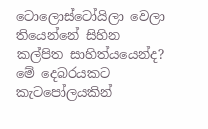ටොලොස්ටෝයිලා වෙලා තියෙන්නේ සිහින කල්පිත සාහිත්යයෙන්ද? මේ දෙබරයකට කැටපෝලයකින්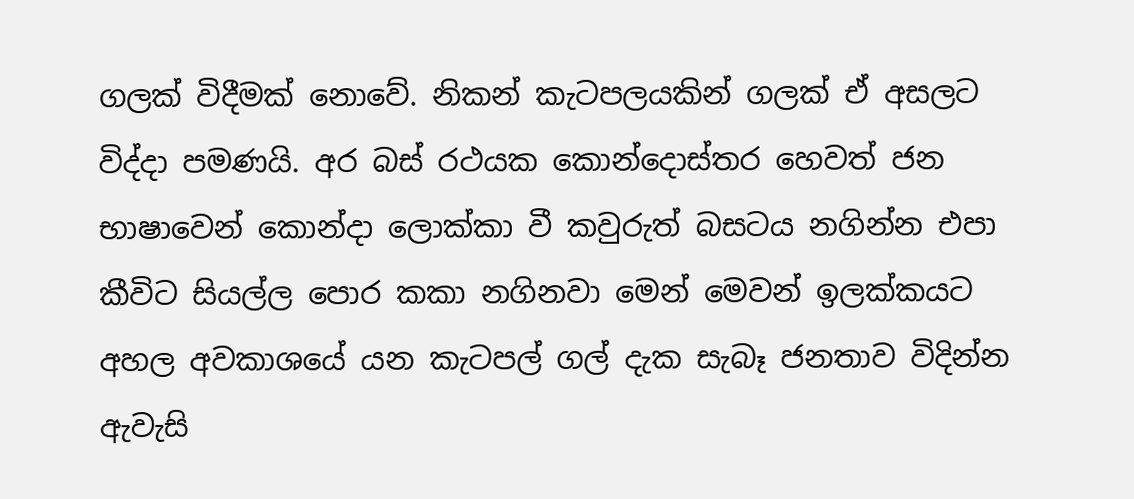ගලක් විදීමක් නොවේ. නිකන් කැටපලයකින් ගලක් ඒ අසලට විද්දා පමණයි. අර බස් රථයක කොන්දොස්තර හෙවත් ‌ජන භාෂාවෙන් කොන්දා ලොක්කා වී කවුරුත් බසටය නගින්න එපා කීවිට සියල්ල පොර කකා නගිනවා මෙන් මෙවන් ඉලක්කයට අහල අවකාශයේ යන කැටපල් ගල් දැක සැබෑ ජනතාව විදින්න ඇවැසි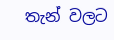තැන් වලට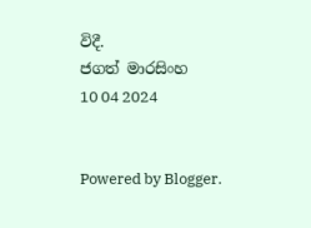විදී.
ජගත් මාරසිංහ
10 04 2024


Powered by Blogger.